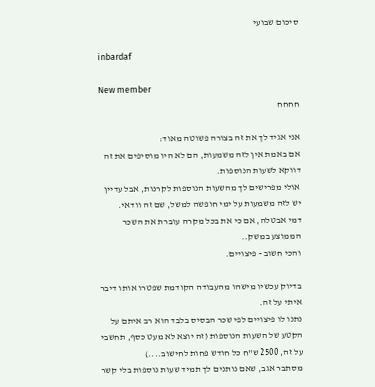סיכום שבועי

inbardaf

New member
חחחח

אני אגיד לך את זה בצורה פשוטה מאוד:
אם באמת אין לזה משמעות, הם לא היו מוסיפים את זה דווקא לשעות הנוספות.
אולי מפרישים לך מהשעות הנוספות לקרנות, אבל עדיין יש לזה משמעות על ימי חופשה למשל, שם זה וודאי.
דמי אבטלה, אם כי את בכל מקרה עוברת את השכר הממוצע במשק..
והכי חשוב - פיצויים.

בדיוק עכשיו מישהו מהעבודה הקודמת שפטרו אותו דיבר איתי על זה.
נתנו לו פיצויים לפי שכר הבסיס בלבד הוא רב איתם על הקטע של השעות הנוספות (זה יוצא לא מעט כסף, תחשבי על זה, 2500 ש"ח כל חודש פחות לחישוב....)
מסתבר אגב, שאם נותנים לך תמיד שעות נוספות בלי קשר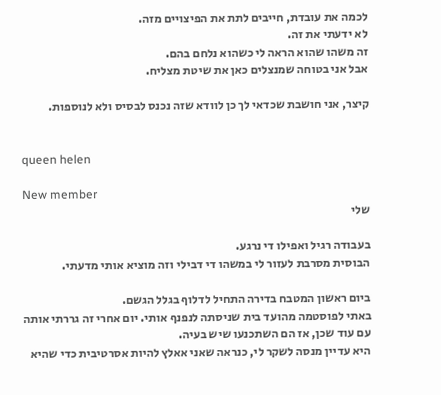לכמה את עובדת, חייבים לתת את הפיצויים מזה.
לא ידעתי את זה.
זה משהו שהוא הראה לי כשהוא נלחם בהם.
אבל אני בטוחה שמנצלים כאן את שיטת מצליח.

קיצר, אני חושבת שכדאי לך כן לוודא שזה נכנס לבסיס ולא לנוספות.


queen helen

New member
שלי

בעבודה רגיל ואפילו די נרגע.
הבוסית מסרבת לעזור לי במשהו די דבילי וזה מוציא אותי מדעתי.

ביום ראשון המטבח בדירה התחיל לדלוף בגלל הגשם.
באתי לפוסטמה מהועד בית שניסתה לנפנף אותי. יום אחרי זה גררתי אותה עם עוד שכן, אז הם השתכנעו שיש בעיה.
היא עדיין מנסה לשקר לי, כנראה שאני אאלץ להיות אסרטיבית כדי שהיא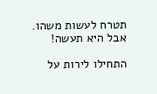תטרח לעשות משהו.
אבל היא תעשה!

התחילו לירות על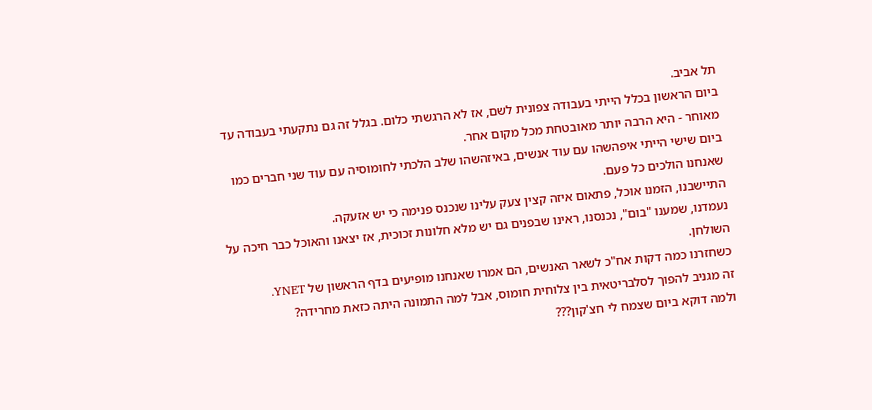תל אביב.
ביום הראשון בכלל הייתי בעבודה צפונית לשם, אז לא הרגשתי כלום. בגלל זה גם נתקעתי בעבודה עד מאוחר - היא הרבה יותר מאובטחת מכל מקום אחר.
ביום שישי הייתי איפהשהו עם עוד אנשים, באיזהשהו שלב הלכתי לחומוסיה עם עוד שני חברים כמו שאנחנו הולכים כל פעם.
התיישבנו, הזמנו אוכל, פתאום איזה קצין צעק עלינו שנכנס פנימה כי יש אזעקה.
נעמדנו, שמענו "בום", נכנסנו, ראינו שבפנים גם יש מלא חלונות זכוכית, אז יצאנו והאוכל כבר חיכה על השולחן.
כשחזרנו כמה דקות אח"כ לשאר האנשים, הם אמרו שאנחנו מופיעים בדף הראשון של YNET.
זה מגניב להפוך לסלבריטאית בין צלוחית חומוס, אבל למה התמונה היתה כזאת מחרידה?
ולמה דוקא ביום שצמח לי חצ'קון???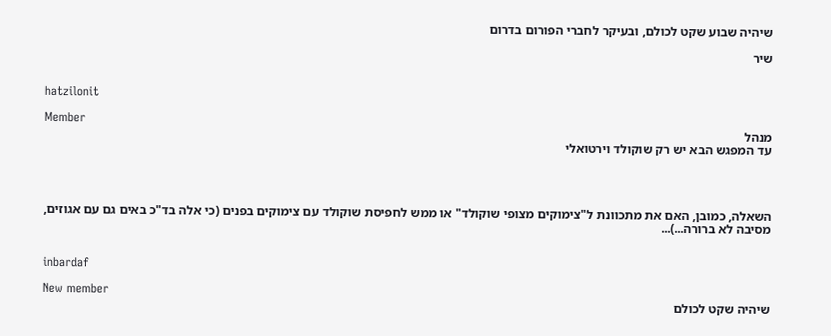שיהיה שבוע שקט לכולם, ובעיקר לחברי הפורום בדרום

שיר


hatzilonit

Member
מנהל
עד המפגש הבא יש רק שוקולד וירטואלי




השאלה, כמובן, האם את מתכוונת ל"צימוקים מצופי שוקולד" או ממש לחפיסת שוקולד עם צימוקים בפנים (כי אלה בד"כ באים גם עם אגוזים, מסיבה לא ברורה...)...


inbardaf

New member
שיהיה שקט לכולם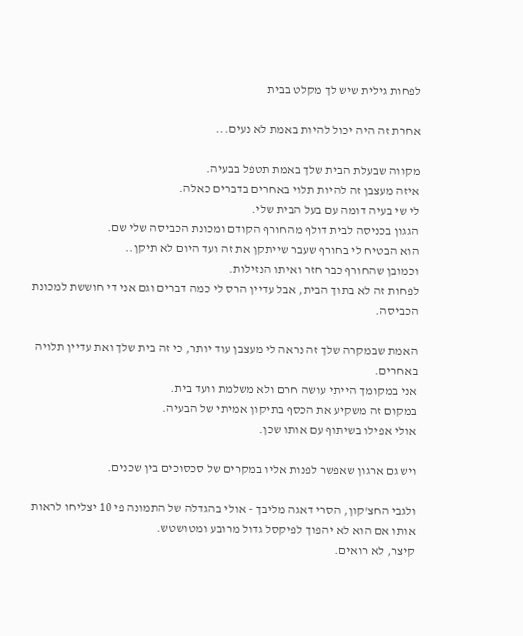לפחות גילית שיש לך מקלט בבית

אחרת זה היה יכול להיות באמת לא נעים...

מקווה שבעלת הבית שלך באמת תטפל בבעיה.
איזה מעצבן זה להיות תלוי באחרים בדברים כאלה.
לי שי בעיה דומה עם בעל הבית שלי.
הגגון בכניסה לבית דולף מהחורף הקודם ומכונת הכביסה שלי שם.
הוא הבטיח לי בחורף שעבר שייתקן את זה ועד היום לא תיקן..
וכמובן שהחורף כבר חזר ואיתו הנזילות.
לפחות זה לא בתוך הבית, אבל עדיין הרס לי כמה דברים וגם אני די חוששת למכונת הכביסה.

האמת שבמקרה שלך זה נראה לי מעצבן עוד יותר, כי זה בית שלך ואת עדיין תלויה באחרים.
אני במקומך הייתי עושה חרם ולא משלמת וועד בית.
במקום זה משקיע את הכסף בתיקון אמיתי של הבעיה.
אולי אפילו בשיתוף עם אותו שכן.

ויש גם ארגון שאפשר לפנות אליו במקרים של סכסוכים בין שכנים.

ולגבי החצ'קון, הסרי דאגה מליבך - אולי בהגדלה של התמונה פי 10 יצליחו לראות אותו אם הוא לא יהפוך לפיקסל גדול מרובע ומטושטש.
קיצר, לא רואים.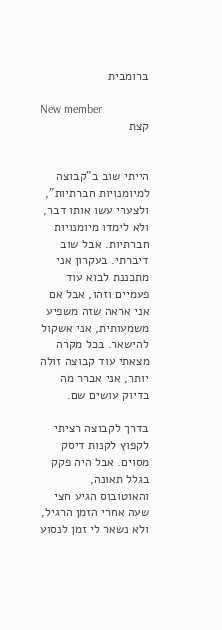ברומבית

New member
קצת


הייתי שוב ב"קבוצה למיומנויות חברתיות", ולצערי עשו אותו דבר, ולא לימדו מיומנויות חברתיות. אבל שוב דיברתי. בעקרון אני מתכננת לבוא עוד פעמיים וזהו, אבל אם אני אראה שזה משפיע משמעותית, אני אשקול להישאר. בכל מקרה מצאתי עוד קבוצה זולה יותר, אני אברר מה בדיוק עושים שם.

בדרך לקבוצה רציתי לקפוץ לקנות דיסק מסוים. אבל היה פקק בגלל תאונה, והאוטובוס הגיע חצי שעה אחרי הזמן הרגיל, ולא נשאר לי זמן לנסוע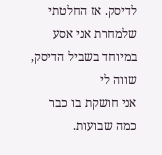לדיסק. אז החלטתי שלמחרת אני אסע במיוחד בשביל הדיסק, שווה לי
אני חושקת בו כבר כמה שבועות.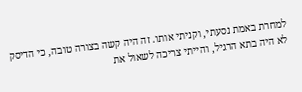למחרת באמת נסעתי, וקניתי אותו. זה היה קשה בצורה טובה, כי הדיסק לא היה בתא הרגיל, והייתי צריכה לשאול את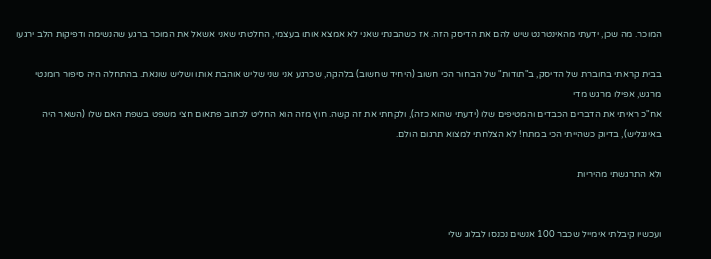המוכר. מה שכן, ידעתי מהאינטרנט שיש להם את הדיסק הזה. אז כשהבנתי שאני לא אמצא אותו בעצמי, החלטתי שאני אשאל את המוכר ברגע שהנשימה ודפיקות הלב ירגעו

בבית קראתי בחוברת של הדיסק, ב"תודות" של הבחור הכי חשוב (היחיד שחשוב) בלהקה, שכרגע אני שני שליש אוהבת אותו ושליש שונאת. בהתחלה היה סיפור רומנטי מרגש, אפילו מרגש מדי
אח"כ ראיתי את הדברים הכבדים והמטיפים שלו (ידעתי שהוא כזה), ולקחתי את זה קשה. חוץ מזה הוא החליט לכתוב פתאום חצי משפט בשפת האם שלו (השאר היה באינגליש), בדיוק כשהייתי הכי במתח! לא הצלחתי למצוא תרגום הולם.

ולא התרגשתי מהיריות


ועכשיו קיבלתי אימייל שכבר 100 אנשים נכנסו לבלוג שלי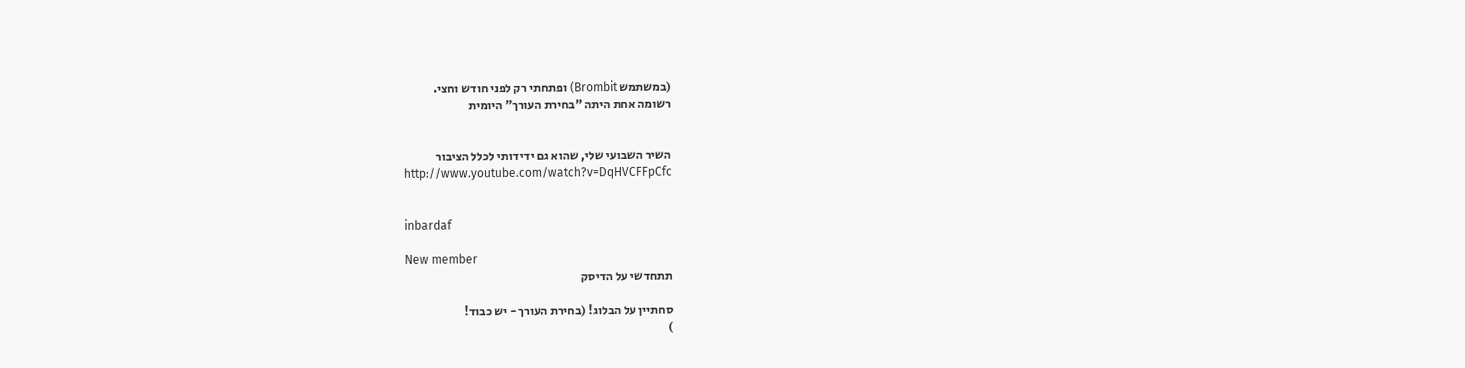(במשתמש Brombit) ופתחתי רק לפני חודש וחצי.
רשומה אחת היתה "בחירת העורך" היומית


השיר השבועי שלי, שהוא גם ידידותי לכלל הציבור
http://www.youtube.com/watch?v=DqHVCFFpCfc


inbardaf

New member
תתחדשי על הדיסק

סחתיין על הבלוג! (בחירת העורך - יש כבוד!
)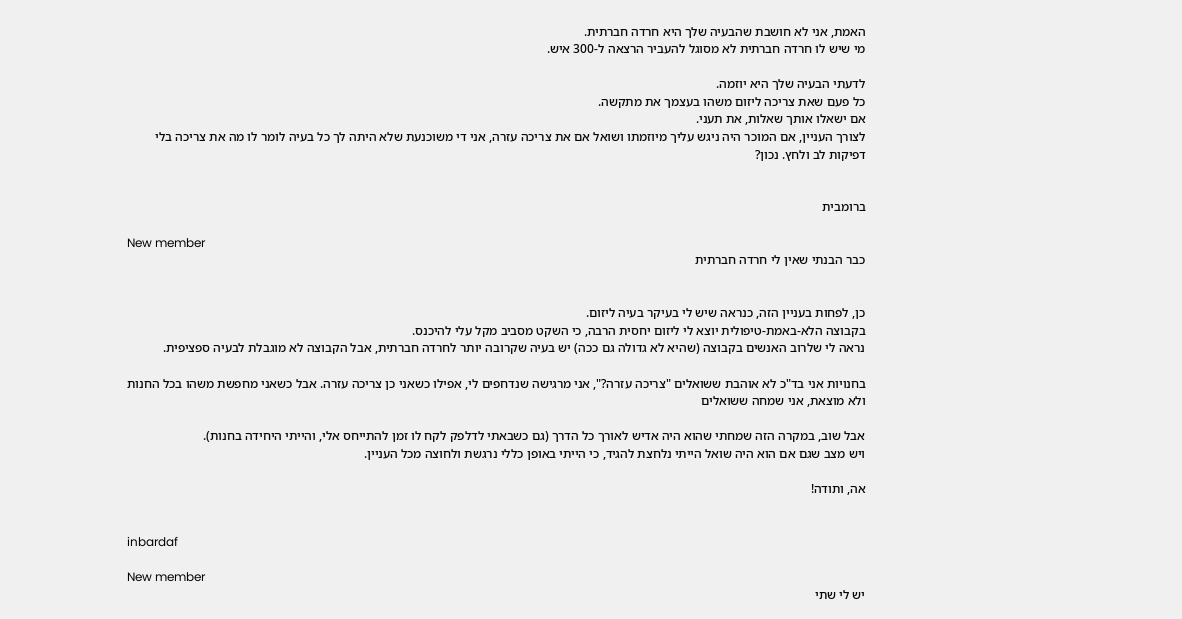האמת, אני לא חושבת שהבעיה שלך היא חרדה חברתית.
מי שיש לו חרדה חברתית לא מסוגל להעביר הרצאה ל-300 איש.

לדעתי הבעיה שלך היא יוזמה.
כל פעם שאת צריכה ליזום משהו בעצמך את מתקשה.
אם ישאלו אותך שאלות, את תעני.
לצורך העניין, אם המוכר היה ניגש עליך מיוזמתו ושואל אם את צריכה עזרה, אני די משוכנעת שלא היתה לך כל בעיה לומר לו מה את צריכה בלי דפיקות לב ולחץ. נכון?


ברומבית

New member
כבר הבנתי שאין לי חרדה חברתית


כן, לפחות בעניין הזה, כנראה שיש לי בעיקר בעיה ליזום.
בקבוצה הלא-באמת-טיפולית יוצא לי ליזום יחסית הרבה, כי השקט מסביב מקל עלי להיכנס.
נראה לי שלרוב האנשים בקבוצה (שהיא לא גדולה גם ככה) יש בעיה שקרובה יותר לחרדה חברתית, אבל הקבוצה לא מוגבלת לבעיה ספציפית.

בחנויות אני בד"כ לא אוהבת ששואלים "צריכה עזרה?", אני מרגישה שנדחפים לי, אפילו כשאני כן צריכה עזרה. אבל כשאני מחפשת משהו בכל החנות ולא מוצאת, אני שמחה ששואלים

אבל שוב, במקרה הזה שמחתי שהוא היה אדיש לאורך כל הדרך (גם כשבאתי לדלפק לקח לו זמן להתייחס אלי, והייתי היחידה בחנות).
ויש מצב שגם אם הוא היה שואל הייתי נלחצת להגיד, כי הייתי באופן כללי נרגשת ולחוצה מכל העניין.

אה, ותודה!


inbardaf

New member
יש לי שתי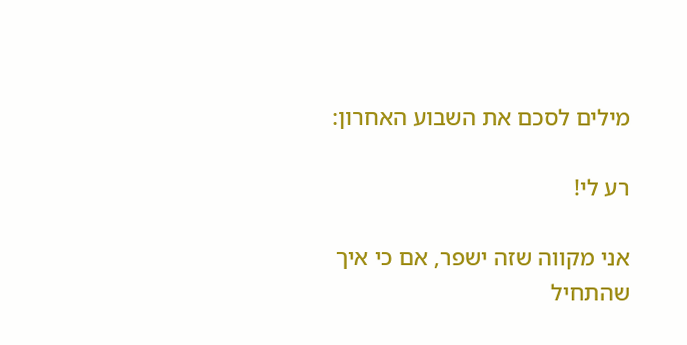מילים לסכם את השבוע האחרון:

רע לי!

אני מקווה שזה ישפר, אם כי איך שהתחיל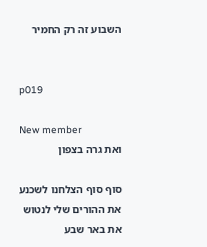השבוע זה רק החמיר


p019

New member
ואת גרה בצפון

סוף סוף הצלחנו לשכנע את ההורים שלי לנטוש את באר שבע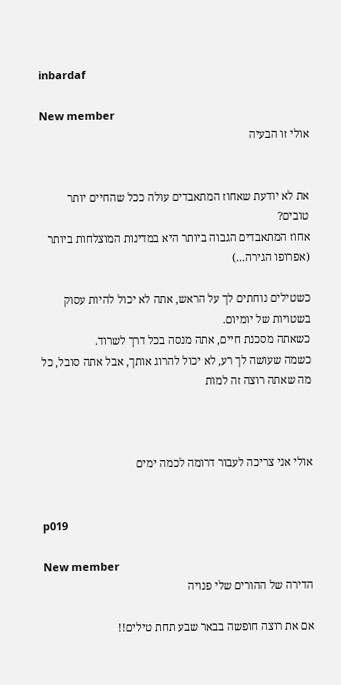inbardaf

New member
אולי זו הבעיה


את לא יודעת שאחוז המתאבדים עולה ככל שהחיים יותר טובים?
אחוז המתאבדים הגבוה ביותר היא במדינות המוצלחות ביותר (אפרופו הגירה...)

כשטילים נוחתים לך על הראש, אתה לא יכול להיות עסוק בשטויות של יומיום.
כשאתה מסכנת חיים, אתה מנסה בכל דרך לשרוד.
כשמה שעושה לך רע, לא יכול להרוג אותך, אבל אתה סובל, כל מה שאתה רוצה זה למות



אולי אני צריכה לעבור דרומה לכמה ימים


p019

New member
הדירה של ההורים שלי פנויה

אם את רוצה חופשה בבאר שבע תחת טילים!!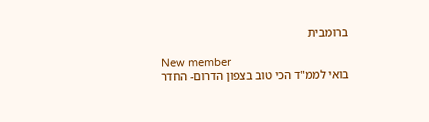ברומבית

New member
בואי לממ"ד הכי טוב בצפון הדרום- החדר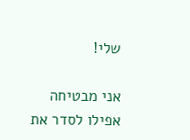שלי!

אני מבטיחה אפילו לסדר את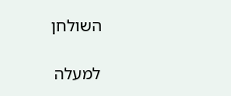השולחן

למעלה